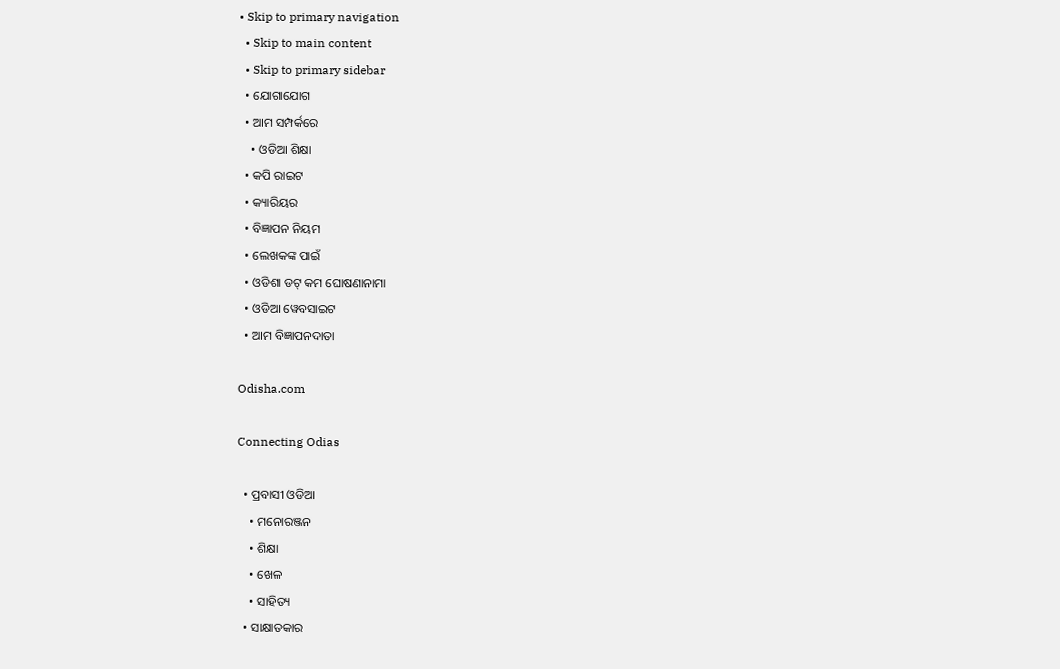• Skip to primary navigation
  • Skip to main content
  • Skip to primary sidebar
  • ଯୋଗାଯୋଗ
  • ଆମ ସମ୍ପର୍କରେ
    • ଓଡିଆ ଶିକ୍ଷା
  • କପି ରାଇଟ
  • କ୍ୟାରିୟର
  • ବିଜ୍ଞାପନ ନିୟମ
  • ଲେଖକଙ୍କ ପାଇଁ
  • ଓଡିଶା ଡଟ୍ କମ ଘୋଷଣାନାମା
  • ଓଡିଆ ୱେବସାଇଟ
  • ଆମ ବିଜ୍ଞାପନଦାତା

Odisha.com

Connecting Odias

  • ପ୍ରବାସୀ ଓଡିଆ
    • ମନୋରଞ୍ଜନ
    • ଶିକ୍ଷା
    • ଖେଳ
    • ସାହିତ୍ୟ
  • ସାକ୍ଷାତକାର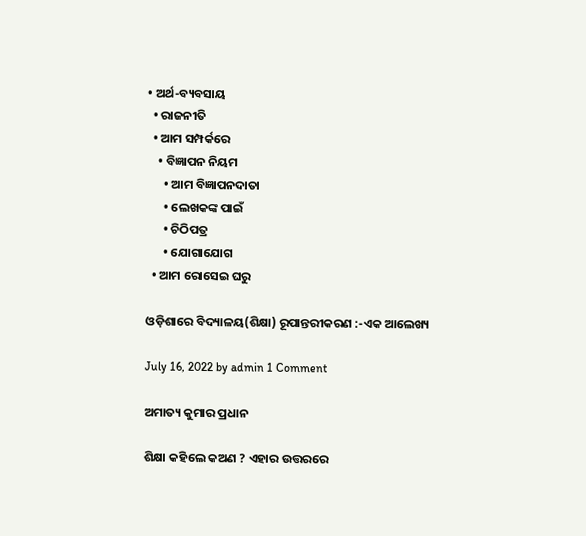• ଅର୍ଥ-ବ୍ୟବସାୟ
  • ରାଜନୀତି
  • ଆମ ସମ୍ପର୍କରେ
    • ବିଜ୍ଞାପନ ନିୟମ
      • ଆମ ବିଜ୍ଞାପନଦାତା
      • ଲେଖକଙ୍କ ପାଇଁ
      • ଚିଠିପତ୍ର
      • ଯୋଗାଯୋଗ
  • ଆମ ରୋସେଇ ଘରୁ

ଓଡ଼ିଶାରେ ବିଦ୍ୟାଳୟ(ଶିକ୍ଷା) ରୂପାନ୍ତରୀକରଣ :-ଏକ ଆଲେଖ୍ୟ

July 16, 2022 by admin 1 Comment

ଅମାତ୍ୟ କୁମାର ପ୍ରଧାନ

ଶିକ୍ଷା କହିଲେ କଅଣ ? ଏହାର ଉତ୍ତରରେ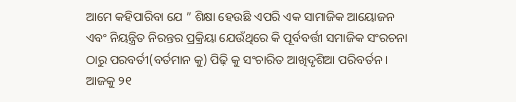ଆମେ କହିପାରିବା ଯେ ” ଶିକ୍ଷା ହେଉଛି ଏପରି ଏକ ସାମାଜିକ ଆୟୋଜନ ଏବଂ ନିୟନ୍ତ୍ରିତ ନିରନ୍ତର ପ୍ରକ୍ରିୟା ଯେଉଁଥିରେ କି ପୂର୍ବବର୍ତ୍ତୀ ସମାଜିକ ସଂରଚନା ଠାରୁ ପରବର୍ତୀ(ବର୍ତମାନ କୁ) ପିଢ଼ି କୁ ସଂଚାରିତ ଆଖିଦୃଶିଆ ପରିବର୍ତନ । ଆଜକୁ ୨୧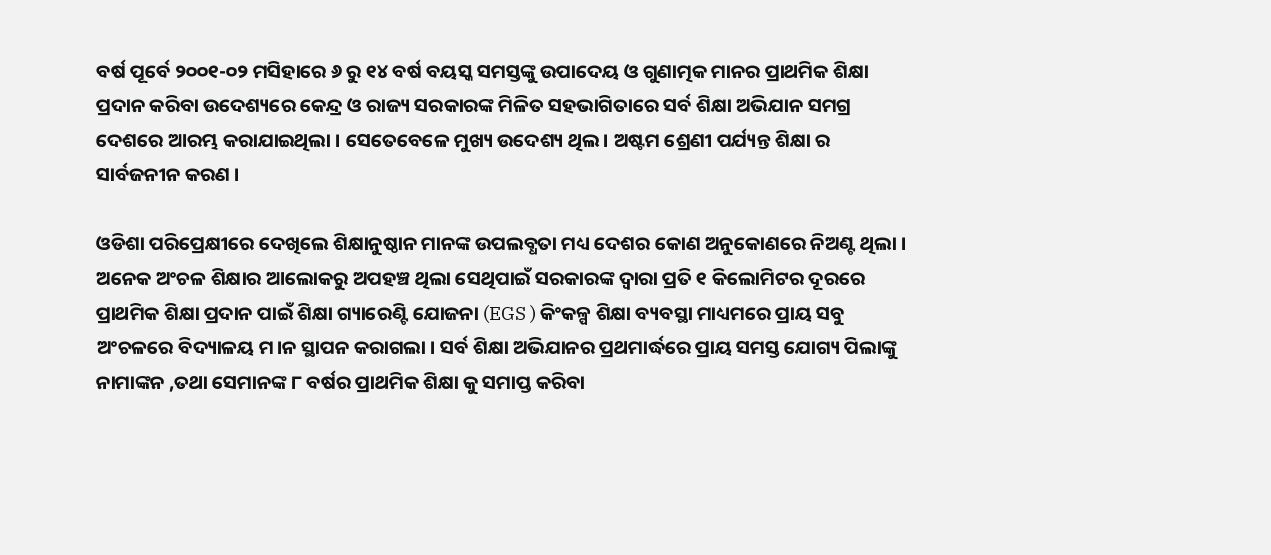ବର୍ଷ ପୂର୍ବେ ୨୦୦୧-୦୨ ମସିହାରେ ୬ ରୁ ୧୪ ବର୍ଷ ବୟସ୍କ ସମସ୍ତଙ୍କୁ ଉପାଦେୟ ଓ ଗୁଣାତ୍ମକ ମାନର ପ୍ରାଥମିକ ଶିକ୍ଷା ପ୍ରଦାନ କରିବା ଉଦେଶ୍ୟରେ କେନ୍ଦ୍ର ଓ ରାଜ୍ୟ ସରକାରଙ୍କ ମିଳିତ ସହଭାଗିତାରେ ସର୍ବ ଶିକ୍ଷା ଅଭିଯାନ ସମଗ୍ର ଦେଶରେ ଆରମ୍ଭ କରାଯାଇଥିଲା । ସେତେବେଳେ ମୁଖ୍ୟ ଉଦେଶ୍ୟ ଥିଲ। ଅଷ୍ଟମ ଶ୍ରେଣୀ ପର୍ଯ୍ୟନ୍ତ ଶିକ୍ଷା ର ସାର୍ବଜନୀନ କରଣ ।

ଓଡିଶା ପରିପ୍ରେକ୍ଷୀରେ ଦେଖିଲେ ଶିକ୍ଷାନୁଷ୍ଠାନ ମାନଙ୍କ ଉପଲବ୍ଧତା ମଧ୍ୟ ଦେଶର କୋଣ ଅନୁକୋଣରେ ନିଅଣ୍ଟ ଥିଲା । ଅନେକ ଅଂଚଳ ଶିକ୍ଷାର ଆଲୋକରୁ ଅପହଞ୍ଚ ଥିଲା ସେଥିପାଇଁ ସରକାରଙ୍କ ଦ୍ୱାରା ପ୍ରତି ୧ କିଲୋମିଟର ଦୂରରେ ପ୍ରାଥମିକ ଶିକ୍ଷା ପ୍ରଦାନ ପାଇଁ ଶିକ୍ଷା ଗ୍ୟାରେଣ୍ଟି ଯୋଜନା (EGS ) କିଂକଳ୍ପ ଶିକ୍ଷା ବ୍ୟବସ୍ଥା ମାଧ୍ୟମରେ ପ୍ରାୟ ସବୁ ଅଂଚଳରେ ବିଦ୍ୟାଳୟ ମ।ନ ସ୍ଥାପନ କରାଗଲା । ସର୍ବ ଶିକ୍ଷା ଅଭିଯାନର ପ୍ରଥମାର୍ଦ୍ଧରେ ପ୍ରାୟ ସମସ୍ତ ଯୋଗ୍ୟ ପିଲାଙ୍କୁ ନାମାଙ୍କନ ,ତଥା ସେମାନଙ୍କ ୮ ବର୍ଷର ପ୍ରାଥମିକ ଶିକ୍ଷା କୁ ସମାପ୍ତ କରିବା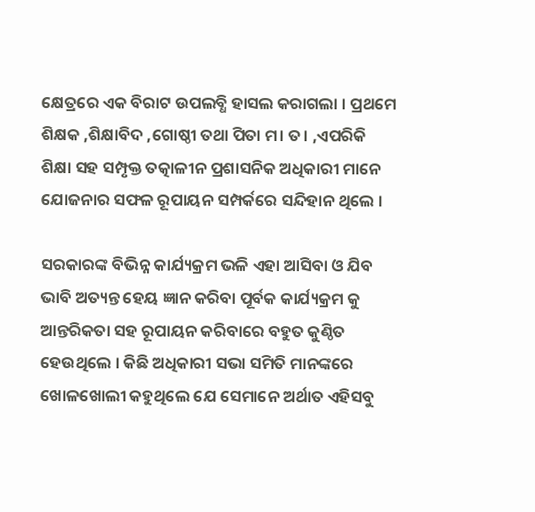କ୍ଷେତ୍ରରେ ଏକ ବିରାଟ ଉପଲବ୍ଧି ହାସଲ କରାଗଲା । ପ୍ରଥମେ ଶିକ୍ଷକ ,ଶିକ୍ଷାବିଦ ,ଗୋଷ୍ଠୀ ତଥା ପିତା ମ। ତ। ,ଏପରିକି ଶିକ୍ଷା ସହ ସମ୍ପୃକ୍ତ ତତ୍କାଳୀନ ପ୍ରଶାସନିକ ଅଧିକାରୀ ମାନେ ଯୋଜନାର ସଫଳ ରୂପାୟନ ସମ୍ପର୍କରେ ସନ୍ଦିହାନ ଥିଲେ ।

ସରକାରଙ୍କ ବିଭିନ୍ନ କାର୍ଯ୍ୟକ୍ରମ ଭଳି ଏହା ଆସିବା ଓ ଯିବ ଭାବି ଅତ୍ୟନ୍ତ ହେୟ ଜ୍ଞାନ କରିବା ପୂର୍ବକ କାର୍ଯ୍ୟକ୍ରମ କୁ ଆନ୍ତରିକତା ସହ ରୂପାୟନ କରିବାରେ ବହୁତ କୁଣ୍ଠିତ ହେଉଥିଲେ । କିଛି ଅଧିକାରୀ ସଭା ସମିତି ମାନଙ୍କରେ ଖୋଳଖୋଲୀ କହୁଥିଲେ ଯେ ସେମାନେ ଅର୍ଥାତ ଏହିସବୁ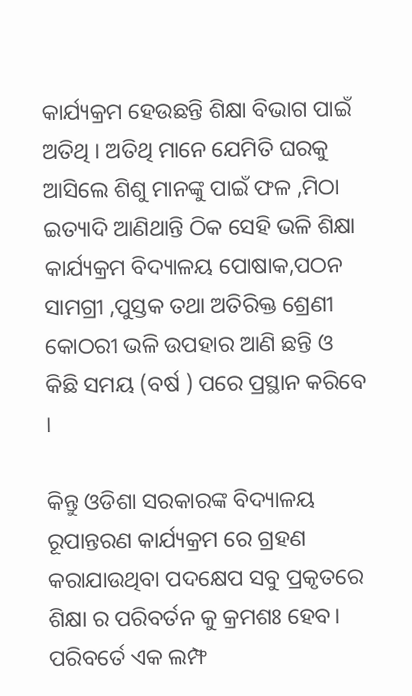କାର୍ଯ୍ୟକ୍ରମ ହେଉଛନ୍ତି ଶିକ୍ଷା ବିଭାଗ ପାଇଁ ଅତିଥି । ଅତିଥି ମାନେ ଯେମିତି ଘରକୁ ଆସିଲେ ଶିଶୁ ମାନଙ୍କୁ ପାଇଁ ଫଳ ,ମିଠା ଇତ୍ୟାଦି ଆଣିଥାନ୍ତି ଠିକ ସେହି ଭଳି ଶିକ୍ଷା କାର୍ଯ୍ୟକ୍ରମ ବିଦ୍ୟାଳୟ ପୋଷାକ,ପଠନ ସାମଗ୍ରୀ ,ପୁସ୍ତକ ତଥା ଅତିରିକ୍ତ ଶ୍ରେଣୀ କୋଠରୀ ଭଳି ଉପହାର ଆଣି ଛନ୍ତି ଓ କିଛି ସମୟ (ବର୍ଷ ) ପରେ ପ୍ରସ୍ଥାନ କରିବେ ।

କିନ୍ତୁ ଓଡିଶା ସରକାରଙ୍କ ବିଦ୍ୟାଳୟ ରୂପାନ୍ତରଣ କାର୍ଯ୍ୟକ୍ରମ ରେ ଗ୍ରହଣ କରାଯାଉଥିବା ପଦକ୍ଷେପ ସବୁ ପ୍ରକୃତରେ ଶିକ୍ଷା ର ପରିବର୍ତନ କୁ କ୍ରମଶଃ ହେବ। ପରିବର୍ତେ ଏକ ଲମ୍ଫ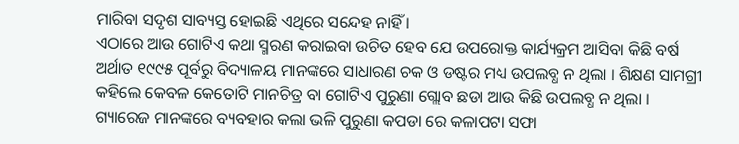ମାରିବା ସଦୃଶ ସାବ୍ୟସ୍ତ ହୋଇଛି ଏଥିରେ ସନ୍ଦେହ ନାହିଁ ।
ଏଠାରେ ଆଉ ଗୋଟିଏ କଥା ସ୍ମରଣ କରାଇବା ଉଚିତ ହେବ ଯେ ଉପରୋକ୍ତ କାର୍ଯ୍ୟକ୍ରମ ଆସିବା କିଛି ବର୍ଷ ଅର୍ଥାତ ୧୯୯୫ ପୂର୍ବରୁ ବିଦ୍ୟାଳୟ ମାନଙ୍କରେ ସାଧାରଣ ଚକ ଓ ଡଷ୍ଟର ମଧ୍ୟ ଉପଲବ୍ଧ ନ ଥିଲା । ଶିକ୍ଷଣ ସାମଗ୍ରୀ କହିଲେ କେବଳ କେତୋଟି ମାନଚିତ୍ର ବା ଗୋଟିଏ ପୁରୁଣା ଗ୍ଲୋବ ଛଡା ଆଉ କିଛି ଉପଲବ୍ଧ ନ ଥିଲା । ଗ୍ୟାରେଜ ମାନଙ୍କରେ ବ୍ୟବହାର କଲା ଭଳି ପୁରୁଣା କପଡା ରେ କଳାପଟା ସଫା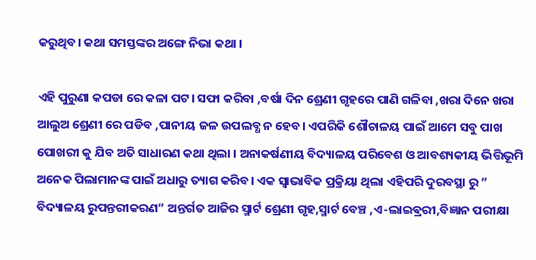କରୁଥିବ। କଥା ସମସ୍ତଙ୍କର ଅଙ୍ଗେ ନିଭା କଥା ।

ଏହି ପୁରୁଣା କପଡା ରେ କଳା ପଟ। ସଫା କରିବା ,ବର୍ଷା ଦିନ ଶ୍ରେଣୀ ଗୃହରେ ପାଣି ଗଳିବା ,ଖରା ଦିନେ ଖରା ଆଲୁଅ ଶ୍ରେଣୀ ରେ ପଡିବ ,ପାନୀୟ ଜଳ ଉପଲବ୍ଧ ନ ହେବ। ଏପରିକି ଶୌଚାଳୟ ପାଇଁ ଆମେ ସବୁ ପାଖ ପୋଖରୀ କୁ ଯିବ ଅତି ସାଧାରଣ କଥା ଥିଲା । ଅନାକର୍ଷଣୀୟ ବିଦ୍ୟାଳୟ ପରିବେଶ ଓ ଆବଶ୍ୟକୀୟ ଭିତ୍ତିଭୂମି ଅନେକ ପିଲାମାନଙ୍କ ପାଇଁ ଅଧାରୁ ତ୍ୟାଗ କରିବ। ଏକ ସ୍ୱାଭାବିକ ପ୍ରକ୍ରିୟା ଥିଲା ଏହିପରି ଦୁରବସ୍ଥା ରୁ ” ବିଦ୍ୟାଳୟ ରୁପନ୍ତରୀକରଣ” ଅନ୍ତର୍ଗତ ଆଜିର ସ୍ମାର୍ଟ ଶ୍ରେଣୀ ଗୃହ,ସ୍ମାର୍ଟ ବେଞ୍ଚ ,ଏ-ଲାଇଵ୍ରରୀ,ବିଜ୍ଞାନ ପରୀକ୍ଷା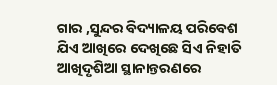ଗାର ,ସୁନ୍ଦର ବିଦ୍ୟାଳୟ ପରିବେଶ ଯିଏ ଆଖିରେ ଦେଖିଛେ ସିଏ ନିହାତି ଆଖିଦୃଶିଆ ସ୍ଥାନାନ୍ତରଣରେ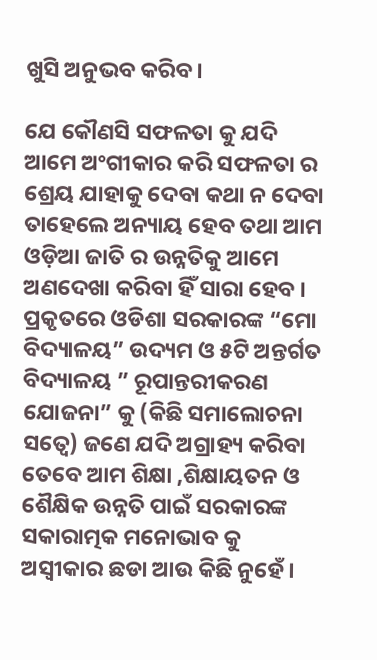ଖୁସି ଅନୁଭବ କରିବ।

ଯେ କୌଣସି ସଫଳତା କୁ ଯଦି ଆମେ ଅଂଗୀକାର କରି ସଫଳତା ର ଶ୍ରେୟ ଯାହାକୁ ଦେବା କଥା ନ ଦେବା ତାହେଲେ ଅନ୍ୟାୟ ହେବ ତଥା ଆମ ଓଡ଼ିଆ ଜାତି ର ଉନ୍ନତିକୁ ଆମେ ଅଣଦେଖା କରିବା ହିଁ ସାରା ହେବ । ପ୍ରକୃତରେ ଓଡିଶା ସରକାରଙ୍କ “ମୋ ବିଦ୍ୟାଳୟ” ଉଦ୍ୟମ ଓ ୫ଟି ଅନ୍ତର୍ଗତ ବିଦ୍ୟାଳୟ ” ରୂପାନ୍ତରୀକରଣ ଯୋଜନା” କୁ (କିଛି ସମାଲୋଚନା ସତ୍ୱେ) ଜଣେ ଯଦି ଅଗ୍ରାହ୍ୟ କରିବା ତେବେ ଆମ ଶିକ୍ଷା ,ଶିକ୍ଷାୟତନ ଓ ଶୈକ୍ଷିକ ଉନ୍ନତି ପାଇଁ ସରକାରଙ୍କ ସକାରାତ୍ମକ ମନୋଭାବ କୁ ଅସ୍ବୀକାର ଛଡା ଆଉ କିଛି ନୁହେଁ ।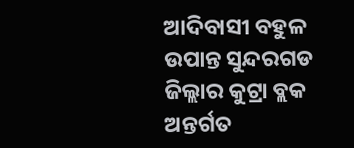ଆଦିବାସୀ ବହୁଳ ଉପାନ୍ତ ସୁନ୍ଦରଗଡ ଜିଲ୍ଲାର କୁଟ୍ରା ବ୍ଲକ ଅନ୍ତର୍ଗତ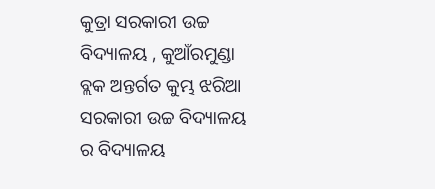କୁତ୍ରା ସରକାରୀ ଉଚ୍ଚ ବିଦ୍ୟାଳୟ , କୁଆଁରମୁଣ୍ଡା ବ୍ଲକ ଅନ୍ତର୍ଗତ କୁମ୍ଭ ଝରିଆ ସରକାରୀ ଉଚ୍ଚ ବିଦ୍ୟାଳୟ ର ବିଦ୍ୟାଳୟ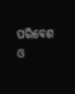ପରିବେଶ ଓ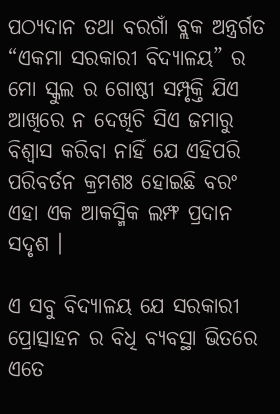ପଠ୍ୟଦାନ ତଥା ବରଗାଁ ବ୍ଲକ ଅନ୍ତ୍ରର୍ଗତ “ଏକମା ସରକାରୀ ବିଦ୍ୟାଳୟ” ର ମୋ ସ୍କୁଲ ର ଗୋଷ୍ଠୀ ସମ୍ପୃକ୍ତି ଯିଏ ଆଖିରେ ନ ଦେଖିଚି ସିଏ ଜମାରୁ ବିଶ୍ୱାସ କରିବା ନାହିଁ ଯେ ଏହିପରି ପରିବର୍ତନ କ୍ରମଶଃ ହୋଇଛି ବରଂ ଏହା ଏକ ଆକସ୍ମିକ ଲମ୍ଫ ପ୍ରଦାନ ସଦୃଶ ।

ଏ ସବୁ ବିଦ୍ୟାଳୟ ଯେ ସରକାରୀ ପ୍ରୋତ୍ସାହନ ର ବିଧି ବ୍ୟବସ୍ଥା ଭିତରେ ଏତେ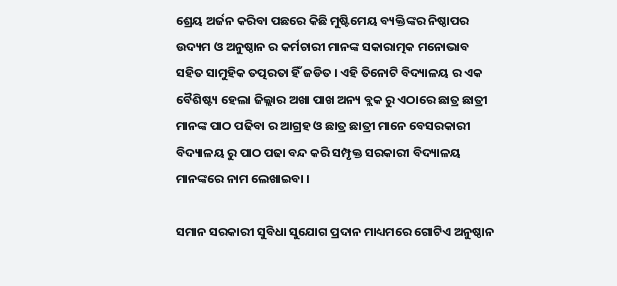ଶ୍ରେୟ ଅର୍ଜନ କରିବା ପଛରେ କିଛି ମୁଷ୍ଟିମେୟ ବ୍ୟକ୍ତିଙ୍କର ନିଷ୍ଠାପର ଉଦ୍ୟମ ଓ ଅନୁଷ୍ଠାନ ର କର୍ମଚାରୀ ମାନଙ୍କ ସକାରାତ୍ମକ ମନୋଭାବ ସହିତ ସାମୁହିକ ତତ୍ପରତା ହିଁ ଜଡିତ । ଏହି ତିନୋଟି ବିଦ୍ୟାଳୟ ର ଏକ ବୈଶିଷ୍ଟ୍ୟ ହେଲା ଜିଲ୍ଲାର ଅଖା ପାଖ ଅନ୍ୟ ବ୍ଲକ ରୁ ଏଠାରେ ଛାତ୍ର ଛାତ୍ରୀ ମାନଙ୍କ ପାଠ ପଢିବା ର ଆଗ୍ରହ ଓ ଛାତ୍ର ଛାତ୍ରୀ ମାନେ ବେସରକାରୀ ବିଦ୍ୟାଳୟ ରୁ ପାଠ ପଢା ବନ୍ଦ କରି ସମ୍ପୃକ୍ତ ସରକାରୀ ବିଦ୍ୟାଳୟ ମାନଙ୍କରେ ନାମ ଲେଖାଇବା ।

ସମାନ ସରକାରୀ ସୁବିଧା ସୁଯୋଗ ପ୍ରଦାନ ମାଧ୍ୟମରେ ଗୋଟିଏ ଅନୁଷ୍ଠାନ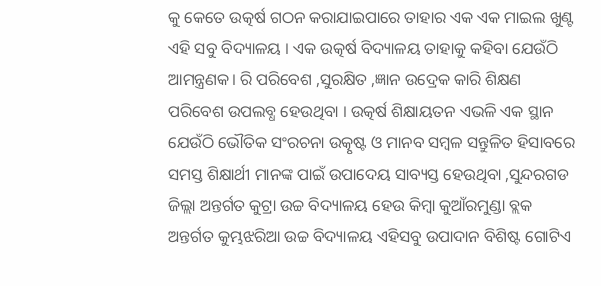କୁ କେତେ ଉତ୍କର୍ଷ ଗଠନ କରାଯାଇପାରେ ତାହାର ଏକ ଏକ ମାଇଲ ଖୁଣ୍ଟ ଏହି ସବୁ ବିଦ୍ୟାଳୟ । ଏକ ଉତ୍କର୍ଷ ବିଦ୍ୟାଳୟ ତାହାକୁ କହିବା ଯେଉଁଠି ଆମନ୍ତ୍ରଣକ। ରି ପରିବେଶ ,ସୁରକ୍ଷିତ ,ଜ୍ଞାନ ଉଦ୍ରେକ କାରି ଶିକ୍ଷଣ ପରିବେଶ ଉପଲବ୍ଧ ହେଉଥିବା । ଉତ୍କର୍ଷ ଶିକ୍ଷାୟତନ ଏଭଳି ଏକ ସ୍ଥାନ ଯେଉଁଠି ଭୌତିକ ସଂରଚନା ଉତ୍କୃଷ୍ଟ ଓ ମାନବ ସମ୍ବଳ ସନ୍ତୁଳିତ ହିସାବରେ ସମସ୍ତ ଶିକ୍ଷାର୍ଥୀ ମାନଙ୍କ ପାଇଁ ଉପାଦେୟ ସାବ୍ୟସ୍ତ ହେଉଥିବା ,ସୁନ୍ଦରଗଡ ଜିଲ୍ଲା ଅନ୍ତର୍ଗତ କୁଟ୍ରା ଉଚ୍ଚ ବିଦ୍ୟାଳୟ ହେଉ କିମ୍ବା କୁଆଁରମୁଣ୍ଡା ବ୍ଲକ ଅନ୍ତର୍ଗତ କୁମ୍ଭଝରିଆ ଉଚ୍ଚ ବିଦ୍ୟାଳୟ ଏହିସବୁ ଉପାଦାନ ବିଶିଷ୍ଟ ଗୋଟିଏ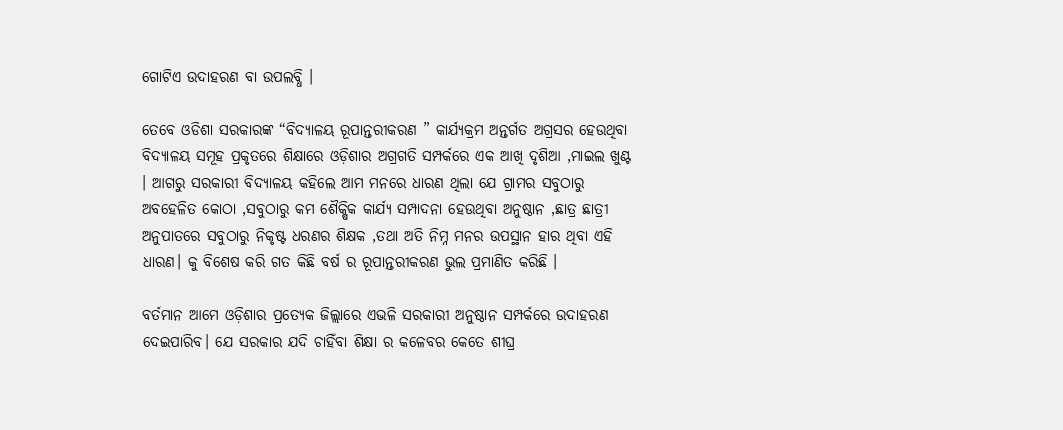ଗୋଟିଏ ଉଦାହରଣ ବା ଉପଲବ୍ଧି ।

ତେବେ ଓଡିଶା ସରକାରଙ୍କ “ବିଦ୍ୟାଳୟ ରୂପାନ୍ତରୀକରଣ ” କାର୍ଯ୍ୟକ୍ରମ ଅନ୍ତର୍ଗତ ଅଗ୍ରସର ହେଉଥିବା ବିଦ୍ୟାଳୟ ସମୂହ ପ୍ରକୃତରେ ଶିକ୍ଷାରେ ଓଡ଼ିଶାର ଅଗ୍ରଗତି ସମ୍ପର୍କରେ ଏକ ଆଖି ଦୃଶିଆ ,ମାଇଲ ଖୁଣ୍ଟ । ଆଗରୁ ସରକାରୀ ବିଦ୍ୟାଳୟ କହିଲେ ଆମ ମନରେ ଧାରଣ ଥିଲା ଯେ ଗ୍ରାମର ସବୁଠାରୁ ଅବହେଳିତ କୋଠା ,ସବୁଠାରୁ କମ ଶୈକ୍ଷିକ କାର୍ଯ୍ୟ ସମ୍ପାଦନା ହେଉଥିବା ଅନୁଷ୍ଠାନ ,ଛାତ୍ର ଛାତ୍ରୀ ଅନୁପାତରେ ସବୁଠାରୁ ନିକୃଷ୍ଟ ଧରଣର ଶିକ୍ଷକ ,ତଥା ଅତି ନିମ୍ନ ମନର ଉପସ୍ଥାନ ହାର ଥିବା ଏହି ଧାରଣ। କୁ ବିଶେଷ କରି ଗତ କିଛି ବର୍ଷ ର ରୂପାନ୍ତରୀକରଣ ଭୁଲ ପ୍ରମାଣିତ କରିଛି ।

ବର୍ତମାନ ଆମେ ଓଡ଼ିଶାର ପ୍ରତ୍ୟେକ ଜିଲ୍ଲାରେ ଏଭଳି ସରକାରୀ ଅନୁଷ୍ଠାନ ସମ୍ପର୍କରେ ଉଦାହରଣ ଦେଇପାରିବ। ଯେ ସରକାର ଯଦି ଚାହିଁବା ଶିକ୍ଷା ର କଳେବର କେତେ ଶୀଘ୍ର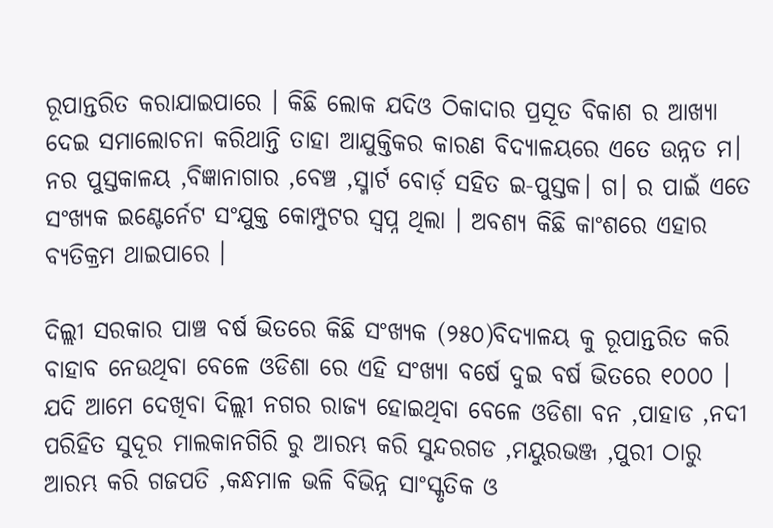ରୂପାନ୍ତରିତ କରାଯାଇପାରେ । କିଛି ଲୋକ ଯଦିଓ ଠିକାଦାର ପ୍ରସୂତ ବିକାଶ ର ଆଖ୍ୟା ଦେଇ ସମାଲୋଚନା କରିଥାନ୍ତି ତାହା ଆଯୁକ୍ତିକର କାରଣ ବିଦ୍ୟାଳୟରେ ଏତେ ଉନ୍ନତ ମ। ନର ପୁସ୍ତକାଳୟ ,ବିଜ୍ଞାନାଗାର ,ବେଞ୍ଚ ,ସ୍ମାର୍ଟ ବୋର୍ଡ଼ ସହିତ ଇ-ପୁସ୍ତକ। ଗ। ର ପାଇଁ ଏତେ ସଂଖ୍ୟକ ଇଣ୍ଟେର୍ନେଟ ସଂଯୁକ୍ତ କୋମ୍ପୁଟର ସ୍ବପ୍ନ ଥିଲା । ଅବଶ୍ୟ କିଛି କାଂଶରେ ଏହାର ବ୍ୟତିକ୍ରମ ଥାଇପାରେ ।

ଦିଲ୍ଲୀ ସରକାର ପାଞ୍ଚ ବର୍ଷ ଭିତରେ କିଛି ସଂଖ୍ୟକ (୨୫୦)ବିଦ୍ୟାଳୟ କୁ ରୂପାନ୍ତରିତ କରି ବାହାବ ନେଉଥିବା ବେଳେ ଓଡିଶା ରେ ଏହି ସଂଖ୍ୟା ବର୍ଷେ ଦୁଇ ବର୍ଷ ଭିତରେ ୧୦୦୦ । ଯଦି ଆମେ ଦେଖିବା ଦିଲ୍ଲୀ ନଗର ରାଜ୍ୟ ହୋଇଥିବା ବେଳେ ଓଡିଶା ବନ ,ପାହାଡ ,ନଦୀ ପରିହିତ ସୁଦୂର ମାଲକାନଗିରି ରୁ ଆରମ୍ଭ କରି ସୁନ୍ଦରଗଡ ,ମୟୁରଭଞ୍ଜ ,ପୁରୀ ଠାରୁ ଆରମ୍ଭ କରି ଗଜପତି ,କନ୍ଧମାଳ ଭଳି ବିଭିନ୍ନ ସାଂସ୍କୃତିକ ଓ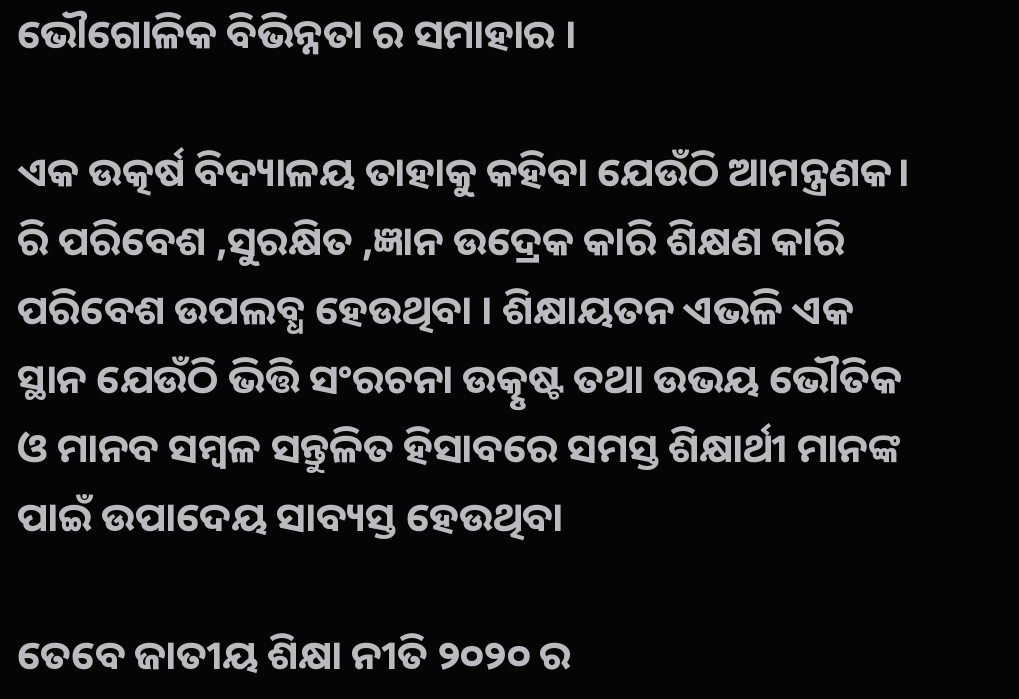ଭୌଗୋଳିକ ବିଭିନ୍ନତା ର ସମାହାର ।

ଏକ ଉତ୍କର୍ଷ ବିଦ୍ୟାଳୟ ତାହାକୁ କହିବା ଯେଉଁଠି ଆମନ୍ତ୍ରଣକ। ରି ପରିବେଶ ,ସୁରକ୍ଷିତ ,ଜ୍ଞାନ ଉଦ୍ରେକ କାରି ଶିକ୍ଷଣ କାରି ପରିବେଶ ଉପଲବ୍ଧ ହେଉଥିବା । ଶିକ୍ଷାୟତନ ଏଭଳି ଏକ ସ୍ଥାନ ଯେଉଁଠି ଭିତ୍ତି ସଂରଚନା ଉତ୍କୃଷ୍ଟ ତଥା ଉଭୟ ଭୌତିକ ଓ ମାନବ ସମ୍ବଳ ସନ୍ତୁଳିତ ହିସାବରେ ସମସ୍ତ ଶିକ୍ଷାର୍ଥୀ ମାନଙ୍କ ପାଇଁ ଉପାଦେୟ ସାବ୍ୟସ୍ତ ହେଉଥିବା

ତେବେ ଜାତୀୟ ଶିକ୍ଷା ନୀତି ୨୦୨୦ ର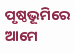ପୃଷ୍ଠଭୂମିରେ ଆମେ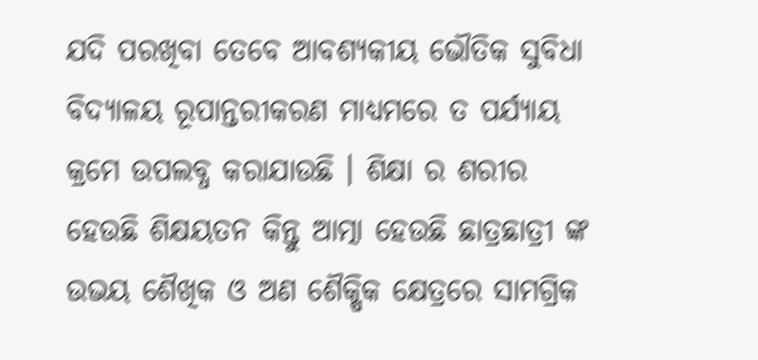ଯଦି ପରଖିବା ତେବେ ଆବଶ୍ୟକୀୟ ଭୌତିକ ସୁବିଧା ବିଦ୍ୟାଳୟ ରୂପାନ୍ତରୀକରଣ ମାଧ୍ୟମରେ ତ ପର୍ଯ୍ୟାୟ କ୍ରମେ ଉପଲବ୍ଧ କରାଯାଉଛି । ଶିକ୍ଷା ର ଶରୀର ହେଉଛି ଶିକ୍ଷୟତନ କିନ୍ତୁ ଆତ୍ମା ହେଉଛି ଛାତ୍ରଛାତ୍ରୀ ଙ୍କ ଉଭୟ ଶୈଖିକ ଓ ଅଣ ଶୈକ୍ଷିକ କ୍ଷେତ୍ରରେ ସାମଗ୍ରିକ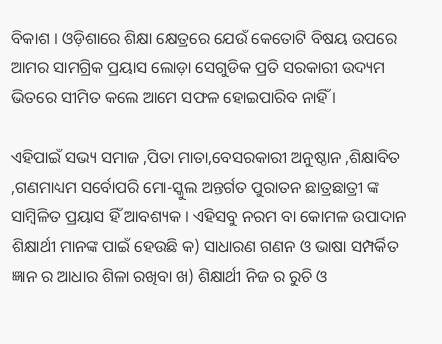ବିକାଶ । ଓଡ଼ିଶାରେ ଶିକ୍ଷା କ୍ଷେତ୍ରରେ ଯେଉଁ କେତୋଟି ବିଷୟ ଉପରେ ଆମର ସାମଗ୍ରିକ ପ୍ରୟାସ ଲୋଡ଼ା ସେଗୁଡିକ ପ୍ରତି ସରକାରୀ ଉଦ୍ୟମ ଭିତରେ ସୀମିତ କଲେ ଆମେ ସଫଳ ହୋଇପାରିବ ନାହିଁ ।

ଏହିପାଇଁ ସଭ୍ୟ ସମାଜ ,ପିତା ମାତା,ବେସରକାରୀ ଅନୁଷ୍ଠାନ ,ଶିକ୍ଷାବିତ ,ଗଣମାଧ୍ୟମ ସର୍ବୋପରି ମୋ-ସ୍କୁଲ ଅନ୍ତର୍ଗତ ପୁରାତନ ଛାତ୍ରଛାତ୍ରୀ ଙ୍କ ସାମ୍ବିଳିତ ପ୍ରୟାସ ହିଁ ଆବଶ୍ୟକ । ଏହିସବୁ ନରମ ବା କୋମଳ ଉପାଦାନ ଶିକ୍ଷାର୍ଥୀ ମାନଙ୍କ ପାଇଁ ହେଉଛି କ) ସାଧାରଣ ଗଣନ ଓ ଭାଷା ସମ୍ପର୍କିତ ଜ୍ଞାନ ର ଆଧାର ଶିଳା ରଖିବା ଖ) ଶିକ୍ଷାର୍ଥୀ ନିଜ ର ରୁଚି ଓ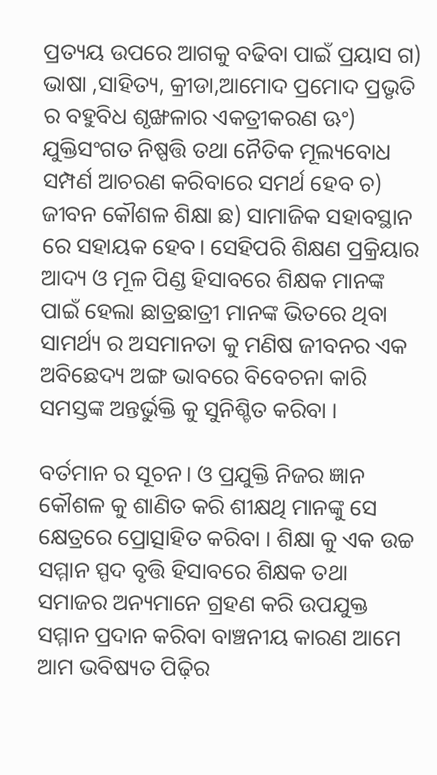ପ୍ରତ୍ୟୟ ଉପରେ ଆଗକୁ ବଢିବା ପାଇଁ ପ୍ରୟାସ ଗ) ଭାଷା ,ସାହିତ୍ୟ, କ୍ରୀଡା,ଆମୋଦ ପ୍ରମୋଦ ପ୍ରଭୃତି ର ବହୁବିଧ ଶୃଙ୍ଖଳାର ଏକତ୍ରୀକରଣ ଊଂ) ଯୁକ୍ତିସଂଗତ ନିଷ୍ପତ୍ତି ତଥା ନୈତିକ ମୂଲ୍ୟବୋଧ ସମ୍ପର୍ଣ ଆଚରଣ କରିବାରେ ସମର୍ଥ ହେବ ଚ) ଜୀବନ କୌଶଳ ଶିକ୍ଷା ଛ) ସାମାଜିକ ସହାବସ୍ଥାନ ରେ ସହାୟକ ହେବ। ସେହିପରି ଶିକ୍ଷଣ ପ୍ରକ୍ରିୟାର ଆଦ୍ୟ ଓ ମୂଳ ପିଣ୍ଡ ହିସାବରେ ଶିକ୍ଷକ ମାନଙ୍କ ପାଇଁ ହେଲା ଛାତ୍ରଛାତ୍ରୀ ମାନଙ୍କ ଭିତରେ ଥିବା ସାମର୍ଥ୍ୟ ର ଅସମାନତା କୁ ମଣିଷ ଜୀବନର ଏକ ଅବିଛେଦ୍ୟ ଅଙ୍ଗ ଭାବରେ ବିବେଚନା କାରି ସମସ୍ତଙ୍କ ଅନ୍ତର୍ଭୁକ୍ତି କୁ ସୁନିଶ୍ଚିତ କରିବା ।

ବର୍ତମାନ ର ସୂଚନ। ଓ ପ୍ରଯୁକ୍ତି ନିଜର ଜ୍ଞାନ କୌଶଳ କୁ ଶାଣିତ କରି ଶୀକ୍ଷଥି ମାନଙ୍କୁ ସେ କ୍ଷେତ୍ରରେ ପ୍ରୋତ୍ସାହିତ କରିବା । ଶିକ୍ଷା କୁ ଏକ ଉଚ୍ଚ ସମ୍ମାନ ସ୍ପଦ ବୃତ୍ତି ହିସାବରେ ଶିକ୍ଷକ ତଥା ସମାଜର ଅନ୍ୟମାନେ ଗ୍ରହଣ କରି ଉପଯୁକ୍ତ ସମ୍ମାନ ପ୍ରଦାନ କରିବା ବାଞ୍ଚନୀୟ କାରଣ ଆମେ ଆମ ଭବିଷ୍ୟତ ପିଢ଼ିର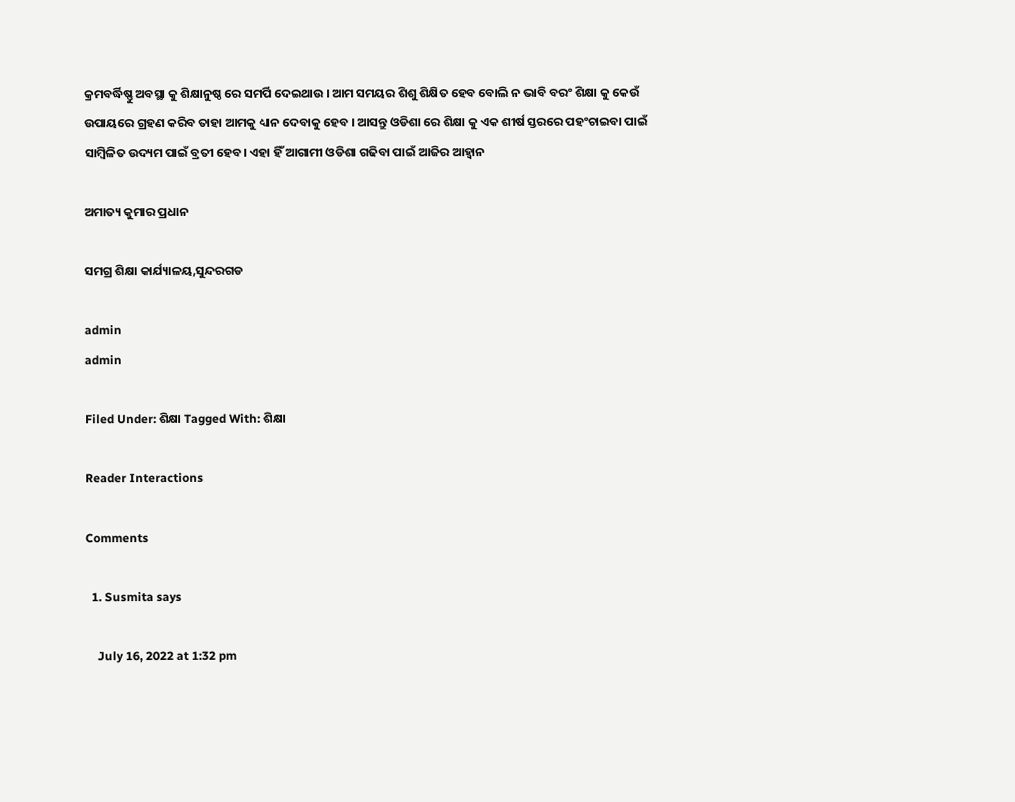କ୍ରମବର୍ଦ୍ଧିଷ୍ଣୁ ଅବସ୍ଥା କୁ ଶିକ୍ଷାନୁଷ୍ଠ ରେ ସମର୍ପି ଦେଇଥାଉ । ଆମ ସମୟର ଶିଶୁ ଶିକ୍ଷିତ ହେବ ବୋଲି ନ ଭାବି ବରଂ ଶିକ୍ଷା କୁ କେଉଁ ଉପାୟରେ ଗ୍ରହଣ କରିବ ତାହା ଆମକୁ ଧ୍ୟାନ ଦେବାକୁ ହେବ । ଆସନ୍ତୁ ଓଡିଶା ରେ ଶିକ୍ଷା କୁ ଏକ ଶୀର୍ଷ ସ୍ତରରେ ପହଂଚାଇବା ପାଇଁ ସାମ୍ବିଳିତ ଉଦ୍ୟମ ପାଇଁ ବ୍ରତୀ ହେବ। ଏହା ହିଁ ଆଗାମୀ ଓଡିଶା ଗଢିବା ପାଇଁ ଆଜିର ଆହ୍ୱାନ

ଅମାତ୍ୟ କୁମାର ପ୍ରଧାନ

ସମଗ୍ର ଶିକ୍ଷା କାର୍ଯ୍ୟାଳୟ,ସୁନ୍ଦରଗଡ

admin
admin

Filed Under: ଶିକ୍ଷା Tagged With: ଶିକ୍ଷା

Reader Interactions

Comments

  1. Susmita says

    July 16, 2022 at 1:32 pm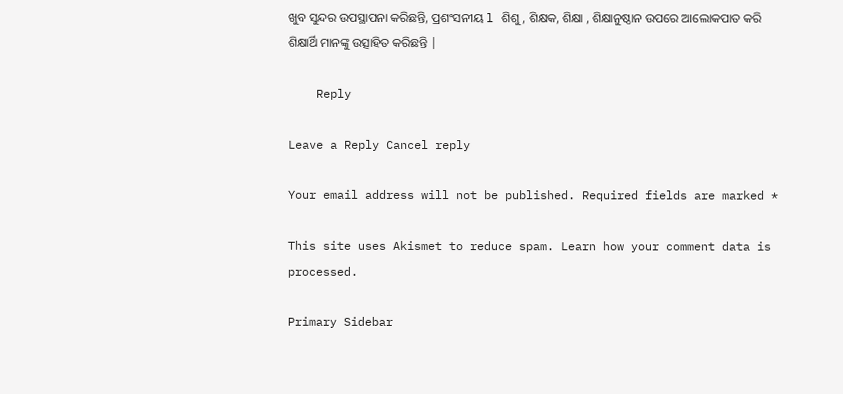ଖୁବ ସୁନ୍ଦର ଉପସ୍ଥାପନା କରିଛନ୍ତି, ପ୍ରଶଂସନୀୟ l ଶିଶୁ, ଶିକ୍ଷକ, ଶିକ୍ଷା , ଶିକ୍ଷାନୁଷ୍ଠାନ ଉପରେ ଆଲୋକପାତ କରି ଶିକ୍ଷାର୍ଥି ମାନଙ୍କୁ ଉତ୍ସାହିତ କରିଛନ୍ତି |

    Reply

Leave a Reply Cancel reply

Your email address will not be published. Required fields are marked *

This site uses Akismet to reduce spam. Learn how your comment data is processed.

Primary Sidebar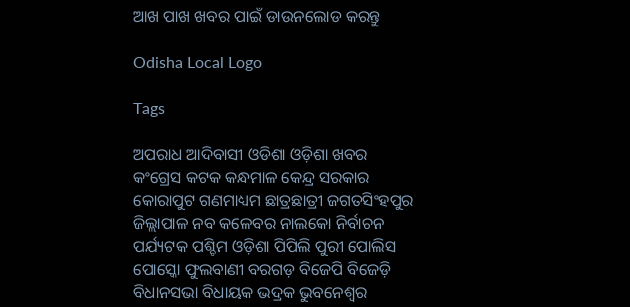ଆଖ ପାଖ ଖବର ପାଇଁ ଡାଉନଲୋଡ କରନ୍ତୁ

Odisha Local Logo

Tags

ଅପରାଧ ଆଦିବାସୀ ଓଡିଶା ଓଡ଼ିଶା ଖବର କଂଗ୍ରେସ କଟକ କନ୍ଧମାଳ କେନ୍ଦ୍ର ସରକାର କୋରାପୁଟ ଗଣମାଧ୍ୟମ ଛାତ୍ରଛାତ୍ରୀ ଜଗତସିଂହପୁର ଜିଲ୍ଲାପାଳ ନବ କଳେବର ନାଲକୋ ନିର୍ବାଚନ ପର୍ଯ୍ୟଟକ ପଶ୍ଚିମ ଓଡ଼ିଶା ପିପିଲି ପୁରୀ ପୋଲିସ ପୋସ୍କୋ ଫୁଲବାଣୀ ବରଗଡ଼ ବିଜେପି ବିଜେଡ଼ି ବିଧାନସଭା ବିଧାୟକ ଭଦ୍ରକ ଭୁବନେଶ୍ୱର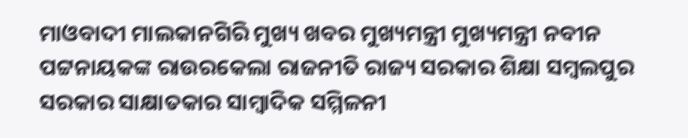ମାଓବାଦୀ ମାଲକାନଗିରି ମୁଖ୍ୟ ଖବର ମୁଖ୍ୟମନ୍ତ୍ରୀ ମୁଖ୍ୟମନ୍ତ୍ରୀ ନବୀନ ପଟ୍ଟନାୟକଙ୍କ ରାଉରକେଲା ରାଜନୀତି ରାଜ୍ୟ ସରକାର ଶିକ୍ଷା ସମ୍ବଲପୁର ସରକାର ସାକ୍ଷାତକାର ସାମ୍ବାଦିକ ସମ୍ମିଳନୀ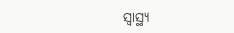ସ୍ୱାସ୍ଥ୍ୟ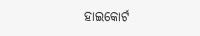ହାଇକୋର୍ଟ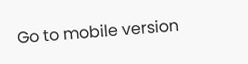Go to mobile version